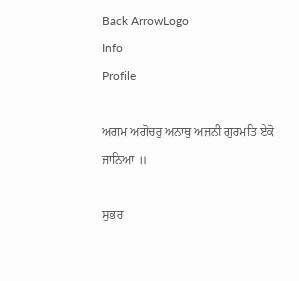Back ArrowLogo
Info
Profile

ਅਗਮ ਅਗੋਚਰੁ ਅਨਾਥੁ ਅਜਨੀ ਗੁਰਮਤਿ ਏਕੋ ਜਾਨਿਆ ॥

ਸੁਭਰ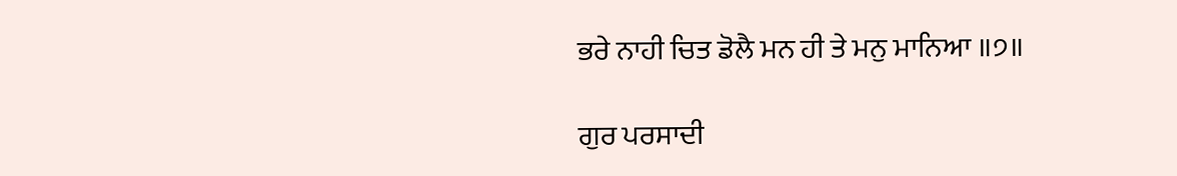ਭਰੇ ਨਾਹੀ ਚਿਤ ਡੋਲੈ ਮਨ ਹੀ ਤੇ ਮਨੁ ਮਾਨਿਆ ॥੭॥

ਗੁਰ ਪਰਸਾਦੀ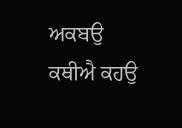ਅਕਬਉ ਕਥੀਐ ਕਹਉ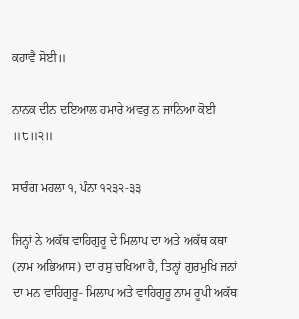ਕਹਾਵੈ ਸੋਈ॥

ਨਾਨਕ ਦੀਨ ਦਇਆਲ ਹਮਾਰੇ ਅਵਰੁ ਨ ਜਾਨਿਆ ਕੋਈ ॥੮॥੨॥

ਸਾਰੰਗ ਮਹਲਾ ੧, ਪੰਨਾ ੧੨੩੨-੩੩

ਜਿਨ੍ਹਾਂ ਨੇ ਅਕੱਥ ਵਾਹਿਗੁਰੂ ਦੇ ਮਿਲਾਪ ਦਾ ਅਤੇ ਅਕੱਥ ਕਥਾ (ਨਾਮ ਅਭਿਆਸ) ਦਾ ਰਸੁ ਚਖਿਆ ਹੈ, ਤਿਨ੍ਹਾਂ ਗੁਰਮੁਖਿ ਜਨਾਂ ਦਾ ਮਨ ਵਾਹਿਗੁਰੂ- ਮਿਲਾਪ ਅਤੇ ਵਾਹਿਗੁਰੂ ਨਾਮ ਰੂਪੀ ਅਕੱਥ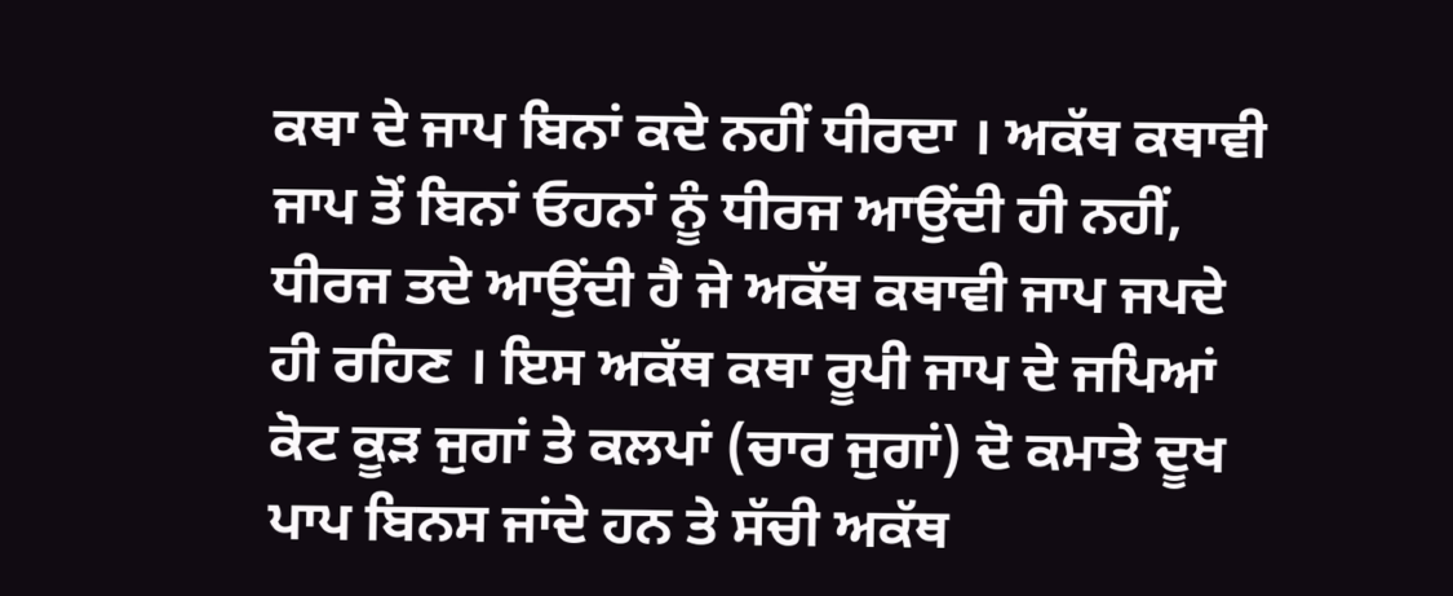ਕਥਾ ਦੇ ਜਾਪ ਬਿਨਾਂ ਕਦੇ ਨਹੀਂ ਧੀਰਦਾ । ਅਕੱਥ ਕਥਾਵੀ ਜਾਪ ਤੋਂ ਬਿਨਾਂ ਓਹਨਾਂ ਨੂੰ ਧੀਰਜ ਆਉਂਦੀ ਹੀ ਨਹੀਂ, ਧੀਰਜ ਤਦੇ ਆਉਂਦੀ ਹੈ ਜੇ ਅਕੱਥ ਕਥਾਵੀ ਜਾਪ ਜਪਦੇ ਹੀ ਰਹਿਣ । ਇਸ ਅਕੱਥ ਕਥਾ ਰੂਪੀ ਜਾਪ ਦੇ ਜਪਿਆਂ ਕੋਟ ਕੂੜ ਜੁਗਾਂ ਤੇ ਕਲਪਾਂ (ਚਾਰ ਜੁਗਾਂ) ਦੋ ਕਮਾਤੇ ਦੂਖ ਪਾਪ ਬਿਨਸ ਜਾਂਦੇ ਹਨ ਤੇ ਸੱਚੀ ਅਕੱਥ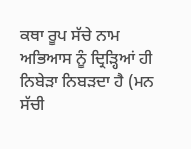ਕਥਾ ਰੂਪ ਸੱਚੇ ਨਾਮ ਅਭਿਆਸ ਨੂੰ ਦ੍ਰਿੜ੍ਹਿਆਂ ਹੀ ਨਿਬੇੜਾ ਨਿਬੜਦਾ ਹੈ (ਮਨ ਸੱਚੀ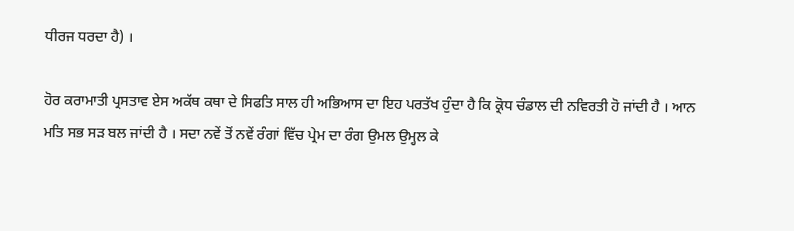ਧੀਰਜ ਧਰਦਾ ਹੈ) ।

ਹੋਰ ਕਰਾਮਾਤੀ ਪ੍ਰਸਤਾਵ ਏਸ ਅਕੱਥ ਕਥਾ ਦੇ ਸਿਫਤਿ ਸਾਲ ਹੀ ਅਭਿਆਸ ਦਾ ਇਹ ਪਰਤੱਖ ਹੁੰਦਾ ਹੈ ਕਿ ਕ੍ਰੋਧ ਚੰਡਾਲ ਦੀ ਨਵਿਰਤੀ ਹੋ ਜਾਂਦੀ ਹੈ । ਆਨ ਮਤਿ ਸਭ ਸੜ ਬਲ ਜਾਂਦੀ ਹੈ । ਸਦਾ ਨਵੇਂ ਤੋਂ ਨਵੇਂ ਰੰਗਾਂ ਵਿੱਚ ਪ੍ਰੇਮ ਦਾ ਰੰਗ ਉਮਲ ਉਮ੍ਹਲ ਕੇ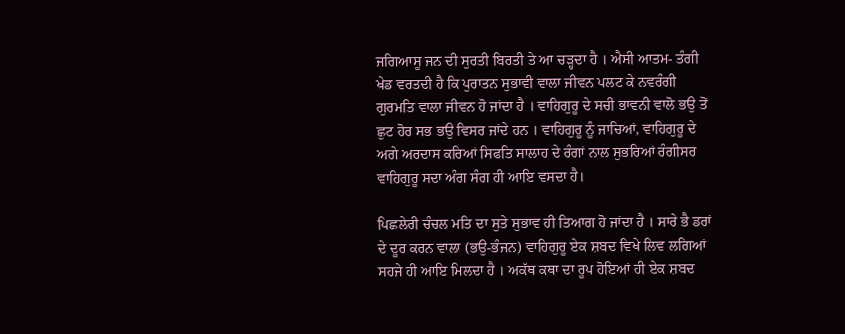ਜਗਿਆਸੂ ਜਨ ਦੀ ਸੁਰਤੀ ਬਿਰਤੀ ਤੇ ਆ ਚੜ੍ਹਦਾ ਹੈ । ਐਸੀ ਆਤਮ- ਤੰਗੀ ਖੇਡ ਵਰਤਦੀ ਹੈ ਕਿ ਪੁਰਾਤਨ ਸੁਭਾਵੀ ਵਾਲਾ ਜੀਵਨ ਪਲਟ ਕੇ ਨਵਰੰਗੀ ਗੁਰਮਤਿ ਵਾਲਾ ਜੀਵਨ ਹੋ ਜਾਂਦਾ ਹੈ । ਵਾਹਿਗੁਰੂ ਦੇ ਸਚੀ ਭਾਵਨੀ ਵਾਲੋ ਭਉ ਤੋਂ ਛੁਟ ਹੋਰ ਸਭ ਭਉ ਵਿਸਰ ਜਾਂਦੇ ਹਨ । ਵਾਹਿਗੁਰੂ ਨੂੰ ਜਾਚਿਆਂ, ਵਾਹਿਗੁਰੂ ਦੇ ਅਗੇ ਅਰਦਾਸ ਕਰਿਆਂ ਸਿਫਤਿ ਸਾਲਾਹ ਦੇ ਰੰਗਾਂ ਨਾਲ ਸੁਭਰਿਆਂ ਰੰਗੀਸਰ ਵਾਹਿਗੁਰੂ ਸਦਾ ਅੰਗ ਸੰਗ ਹੀ ਆਇ ਵਸਦਾ ਹੈ।

ਪਿਛਲੇਰੀ ਚੰਚਲ ਮਤਿ ਦਾ ਸੁਤੇ ਸੁਭਾਵ ਹੀ ਤਿਆਗ ਹੋ ਜਾਂਦਾ ਹੈ । ਸਾਰੇ ਭੈ ਡਰਾਂ ਦੇ ਦੂਰ ਕਰਨ ਵਾਲਾ (ਭਉ-ਭੰਜਨ) ਵਾਹਿਗੁਰੂ ਏਕ ਸ਼ਬਦ ਵਿਖੇ ਲਿਵ ਲਗਿਆਂ ਸਹਜੇ ਹੀ ਆਇ ਮਿਲਦਾ ਹੈ । ਅਕੱਥ ਕਥਾ ਦਾ ਰੂਪ ਹੋਇਆਂ ਹੀ ਏਕ ਸ਼ਬਦ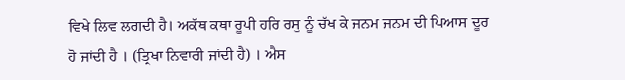ਵਿਖੇ ਲਿਵ ਲਗਦੀ ਹੈ। ਅਕੱਥ ਕਥਾ ਰੂਪੀ ਹਰਿ ਰਸੁ ਨੂੰ ਚੱਖ ਕੇ ਜਨਮ ਜਨਮ ਦੀ ਪਿਆਸ ਦੂਰ ਹੋ ਜਾਂਦੀ ਹੈ । (ਤ੍ਰਿਖਾ ਨਿਵਾਰੀ ਜਾਂਦੀ ਹੈ) । ਐਸ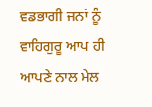ਵਡਭਾਗੀ ਜਨਾਂ ਨੂੰ ਵਾਹਿਗੁਰੂ ਆਪ ਹੀ ਆਪਣੇ ਨਾਲ ਮੇਲ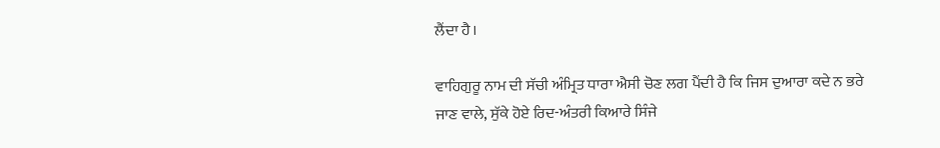ਲੈਂਦਾ ਹੈ।

ਵਾਹਿਗੁਰੂ ਨਾਮ ਦੀ ਸੱਚੀ ਅੰਮ੍ਰਿਤ ਧਾਰਾ ਐਸੀ ਚੋਣ ਲਗ ਪੈਂਦੀ ਹੈ ਕਿ ਜਿਸ ਦੁਆਰਾ ਕਦੇ ਨ ਭਰੇ ਜਾਣ ਵਾਲੇ, ਸੁੱਕੇ ਹੋਏ ਰਿਦ-ਅੰਤਰੀ ਕਿਆਰੇ ਸਿੰਜੇ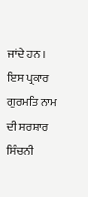ਜਾਂਦੇ ਹਨ । ਇਸ ਪ੍ਰਕਾਰ ਗੁਰਮਤਿ ਨਾਮ ਦੀ ਸਰਸ਼ਾਰ ਸਿੰਚਨੀ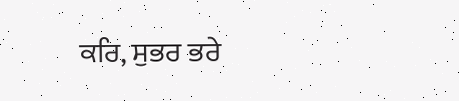ਕਰਿ, ਸੁਭਰ ਭਰੇ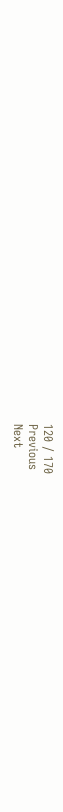120 / 170
Previous
Next